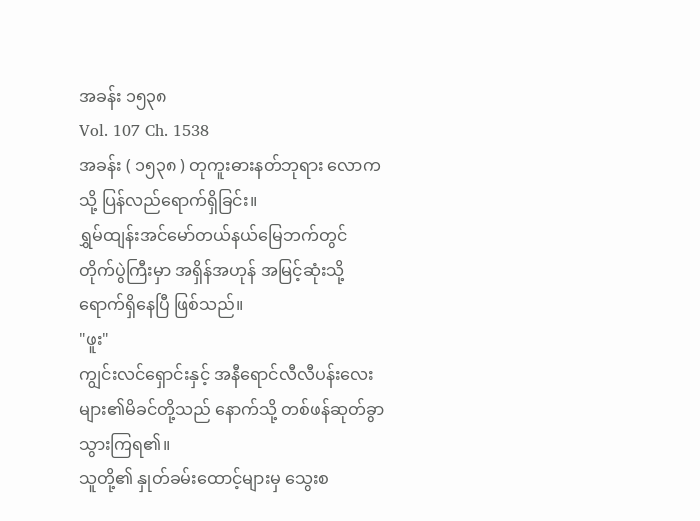အခန်း ၁၅၃၈
Vol. 107 Ch. 1538
အခန်း ( ၁၅၃၈ ) တုကူးဓားနတ်ဘုရား လောကသို့ ပြန်လည်ရောက်ရှိခြင်း။
ရွှမ်ထျန်းအင်မော်တယ်နယ်မြေဘက်တွင် တိုက်ပွဲကြီးမှာ အရှိန်အဟုန် အမြင့်ဆုံးသို့ ရောက်ရှိနေပြီ ဖြစ်သည်။
"ဖူး"
ကျွင်းလင်ရှောင်းနှင့် အနီရောင်လီလီပန်းလေးများ၏မိခင်တို့သည် နောက်သို့ တစ်ဖန်ဆုတ်ခွာသွားကြရ၏။
သူတို့၏ နှုတ်ခမ်းထောင့်များမှ သွေးစ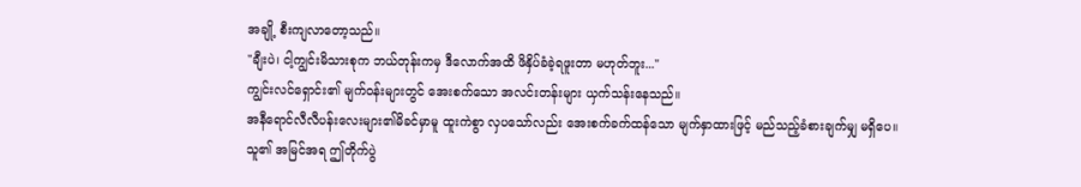အချို့ စီးကျလာတော့သည်။
"ချီးပဲ၊ ငါ့ကျွင်းမိသားစုက ဘယ်တုန်းကမှ ဒီလောက်အထိ ဖိနှိပ်ခံခဲ့ရဖူးတာ မဟုတ်ဘူး..."
ကျွင်းလင်ရှောင်း၏ မျက်ဝန်းများတွင် အေးစက်သော အလင်းတန်းများ ယှက်သန်းနေသည်။
အနီရောင်လီလီပန်းလေးများ၏မိခင်မှာမူ ထူးကဲစွာ လှပသော်လည်း အေးစက်ခက်ထန်သော မျက်နှာထားဖြင့် မည်သည့်ခံစားချက်မျှ မရှိပေ။
သူ၏ အမြင်အရ ဤတိုက်ပွဲ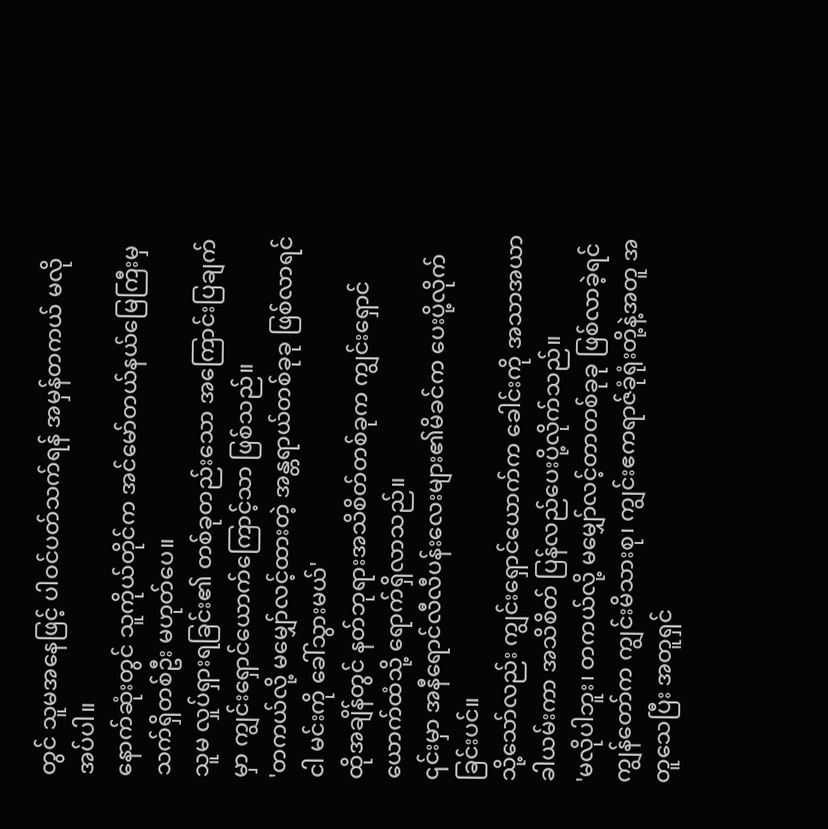တွင် သူမအနေဖြင့် ပါဝင်ပတ်သက်ရန် အမှန်တကယ် မလိုအပ်ပါ။
နောက်ဆုံးတွင် သူကိုယ်တိုင်က အင်မော်တယ်နယ်မြေကြီးမှ သက်ရှိတစ်ဦး မဟုတ်ပေ။
သူမ လှုပ်ရှားရခြင်း၏ တစ်ခုတည်းသော အကြောင်းပြချက်မှာ ကျွင်းရှောင်ယောက်ကြောင့်သာ ဖြစ်သည်။
'တကယ်လို့ မမျှော်လင့်ထားတဲ့ အန္တရာယ်တစ်ခုခု ဖြစ်လာရင် ငါ မင်းကို ခေါ်သွားမယ်'
ထိုအချိန်တွင် နတ်ဘုရားအသိစိတ်တစ်ခုက ကျွင်းရှောင်ယောက်ထံသို့ ရောက်ရှိလာသည်။
၎င်းမှာ အနီရောင်လီလီပန်းလေးများ၏မိခင်က ပေးပို့လိုက်ခြင်းပင်။
သို့သော်လည်း ကျွင်းရှောင်ယောက်က ခေါင်းကို အသာအယာခါယမ်းကာ အသိစိတ် ပြန်လည်ပေးပို့လိုက်သည်။
'မလိုပါဘူး၊ တကယ်လို့ မမျှော်လင့်တာတစ်ခုခု ဖြစ်လာခဲ့ရင် ကျွန်တော်က ကျွင်းမိသားစု၊ ကျွင်းဧကရာဇ်ခုံရုံးတို့နဲ့အတူ အတူသေပြီး အတူရှင်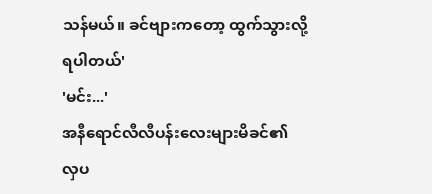သန်မယ်။ ခင်ဗျားကတော့ ထွက်သွားလို့ရပါတယ်'
'မင်း...'
အနီရောင်လီလီပန်းလေးများမိခင်၏ လှပ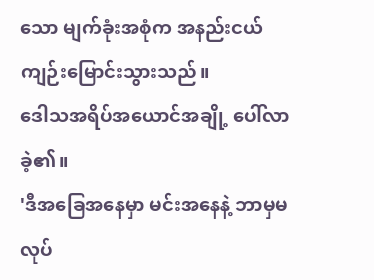သော မျက်ခုံးအစုံက အနည်းငယ် ကျဉ်းမြောင်းသွားသည်။
ဒေါသအရိပ်အယောင်အချို့ ပေါ်လာခဲ့၏။
'ဒီအခြေအနေမှာ မင်းအနေနဲ့ ဘာမှမလုပ်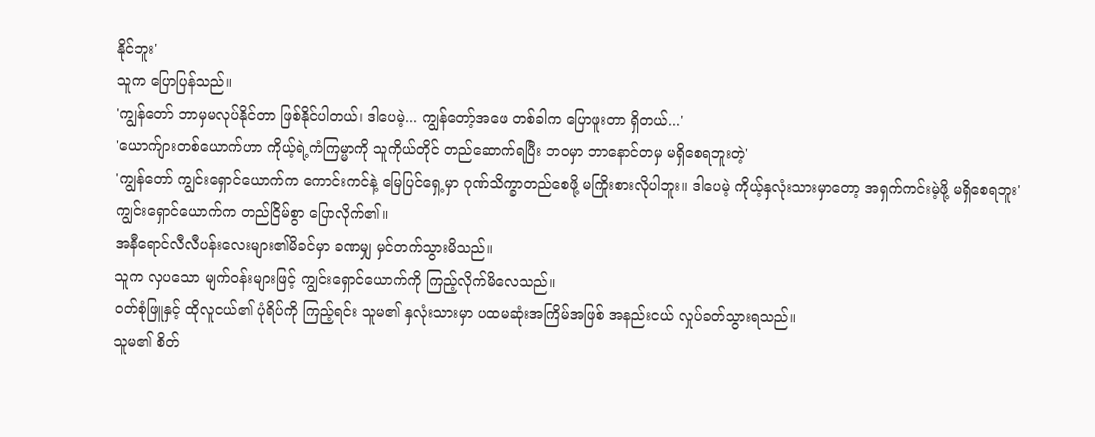နိုင်ဘူး'
သူက ပြောပြန်သည်။
'ကျွန်တော် ဘာမှမလုပ်နိုင်တာ ဖြစ်နိုင်ပါတယ်၊ ဒါပေမဲ့... ကျွန်တော့်အဖေ တစ်ခါက ပြောဖူးတာ ရှိတယ်...'
'ယောက်ျားတစ်ယောက်ဟာ ကိုယ့်ရဲ့ကံကြမ္မာကို သူကိုယ်တိုင် တည်ဆောက်ရပြီး ဘဝမှာ ဘာနောင်တမှ မရှိစေရဘူးတဲ့'
'ကျွန်တော် ကျွင်းရှောင်ယောက်က ကောင်းကင်နဲ့ မြေပြင်ရှေ့မှာ ဂုဏ်သိက္ခာတည်စေဖို့ မကြိုးစားလိုပါဘူး။ ဒါပေမဲ့ ကိုယ့်နှလုံးသားမှာတော့ အရှက်ကင်းမဲ့ဖို့ မရှိစေရဘူး'
ကျွင်းရှောင်ယောက်က တည်ငြိမ်စွာ ပြောလိုက်၏။
အနီရောင်လီလီပန်းလေးများ၏မိခင်မှာ ခဏမျှ မှင်တက်သွားမိသည်။
သူက လှပသော မျက်ဝန်းများဖြင့် ကျွင်းရှောင်ယောက်ကို ကြည့်လိုက်မိလေသည်။
ဝတ်စုံဖြူနှင့် ထိုလူငယ်၏ ပုံရိပ်ကို ကြည့်ရင်း သူမ၏ နှလုံးသားမှာ ပထမဆုံးအကြိမ်အဖြစ် အနည်းငယ် လှုပ်ခတ်သွားရသည်။
သူမ၏ စိတ်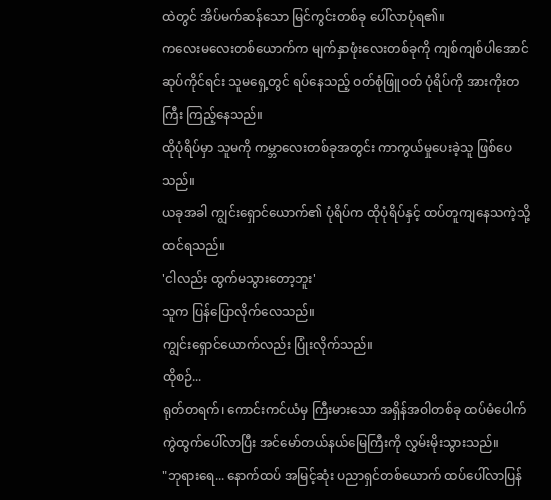ထဲတွင် အိပ်မက်ဆန်သော မြင်ကွင်းတစ်ခု ပေါ်လာပုံရ၏။
ကလေးမလေးတစ်ယောက်က မျက်နှာဖုံးလေးတစ်ခုကို ကျစ်ကျစ်ပါအောင် ဆုပ်ကိုင်ရင်း သူမရှေ့တွင် ရပ်နေသည့် ဝတ်စုံဖြူဝတ် ပုံရိပ်ကို အားကိုးတကြီး ကြည့်နေသည်။
ထိုပုံရိပ်မှာ သူမကို ကမ္ဘာလေးတစ်ခုအတွင်း ကာကွယ်မှုပေးခဲ့သူ ဖြစ်ပေသည်။
ယခုအခါ ကျွင်းရှောင်ယောက်၏ ပုံရိပ်က ထိုပုံရိပ်နှင့် ထပ်တူကျနေသကဲ့သို့ ထင်ရသည်။
'ငါလည်း ထွက်မသွားတော့ဘူး'
သူက ပြန်ပြောလိုက်လေသည်။
ကျွင်းရှောင်ယောက်လည်း ပြုံးလိုက်သည်။
ထိုစဉ်...
ရုတ်တရက်၊ ကောင်းကင်ယံမှ ကြီးမားသော အရှိန်အဝါတစ်ခု ထပ်မံပေါက်ကွဲထွက်ပေါ်လာပြီး အင်မော်တယ်နယ်မြေကြီးကို လွှမ်းမိုးသွားသည်။
"ဘုရားရေ... နောက်ထပ် အမြင့်ဆုံး ပညာရှင်တစ်ယောက် ထပ်ပေါ်လာပြန်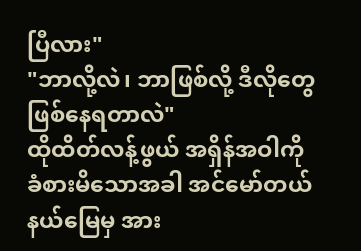ပြီလား"
"ဘာလို့လဲ၊ ဘာဖြစ်လို့ ဒီလိုတွေ ဖြစ်နေရတာလဲ"
ထိုထိတ်လန့်ဖွယ် အရှိန်အဝါကို ခံစားမိသောအခါ အင်မော်တယ်နယ်မြေမှ အား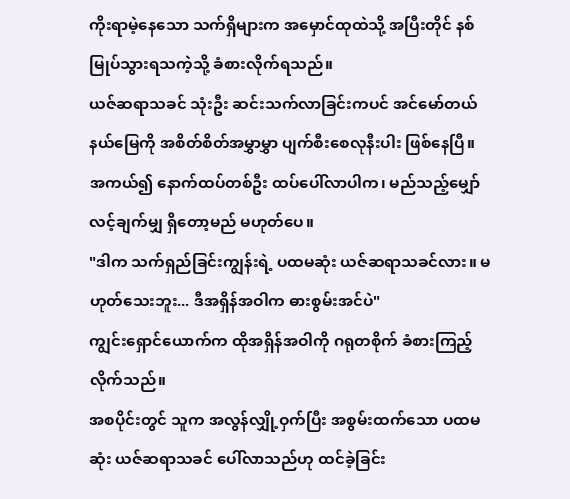ကိုးရာမဲ့နေသော သက်ရှိများက အမှောင်ထုထဲသို့ အပြီးတိုင် နစ်မြုပ်သွားရသကဲ့သို့ ခံစားလိုက်ရသည်။
ယဇ်ဆရာသခင် သုံးဦး ဆင်းသက်လာခြင်းကပင် အင်မော်တယ်နယ်မြေကို အစိတ်စိတ်အမွှာမွှာ ပျက်စီးစေလုနီးပါး ဖြစ်နေပြီ။
အကယ်၍ နောက်ထပ်တစ်ဦး ထပ်ပေါ်လာပါက၊ မည်သည့်မျှော်လင့်ချက်မျှ ရှိတော့မည် မဟုတ်ပေ။
"ဒါက သက်ရှည်ခြင်းကျွန်းရဲ့ ပထမဆုံး ယဇ်ဆရာသခင်လား။ မဟုတ်သေးဘူး... ဒီအရှိန်အဝါက ဓားစွမ်းအင်ပဲ"
ကျွင်းရှောင်ယောက်က ထိုအရှိန်အဝါကို ဂရုတစိုက် ခံစားကြည့်လိုက်သည်။
အစပိုင်းတွင် သူက အလွန်လျှို့ဝှက်ပြီး အစွမ်းထက်သော ပထမဆုံး ယဇ်ဆရာသခင် ပေါ်လာသည်ဟု ထင်ခဲ့ခြင်း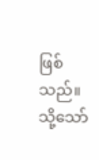ဖြစ်သည်။
သို့သော်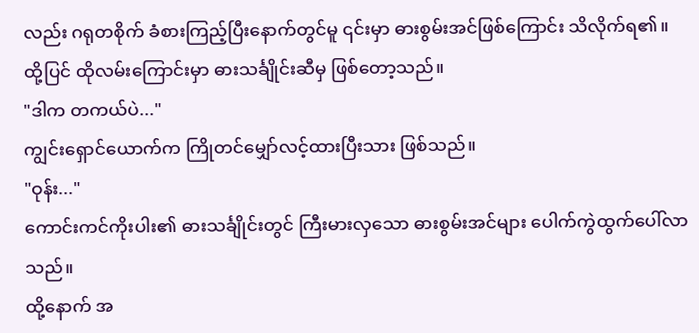လည်း ဂရုတစိုက် ခံစားကြည့်ပြီးနောက်တွင်မူ ၎င်းမှာ ဓားစွမ်းအင်ဖြစ်ကြောင်း သိလိုက်ရ၏။
ထို့ပြင် ထိုလမ်းကြောင်းမှာ ဓားသင်္ချိုင်းဆီမှ ဖြစ်တော့သည်။
"ဒါက တကယ်ပဲ..."
ကျွင်းရှောင်ယောက်က ကြိုတင်မျှော်လင့်ထားပြီးသား ဖြစ်သည်။
"ဝုန်း..."
ကောင်းကင်ကိုးပါး၏ ဓားသင်္ချိုင်းတွင် ကြီးမားလှသော ဓားစွမ်းအင်များ ပေါက်ကွဲထွက်ပေါ်လာသည်။
ထို့နောက် အ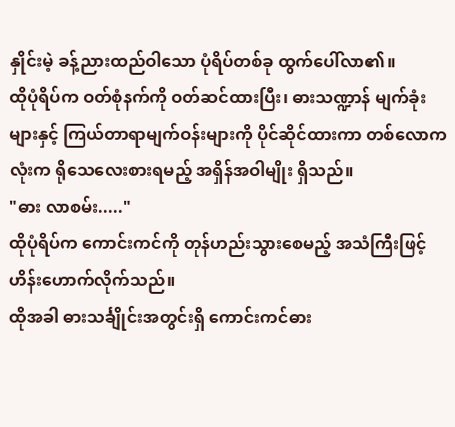နှိုင်းမဲ့ ခန့်ညားထည်ဝါသော ပုံရိပ်တစ်ခု ထွက်ပေါ်လာ၏။
ထိုပုံရိပ်က ဝတ်စုံနက်ကို ဝတ်ဆင်ထားပြီး၊ ဓားသဏ္ဍာန် မျက်ခုံးများနှင့် ကြယ်တာရာမျက်ဝန်းများကို ပိုင်ဆိုင်ထားကာ တစ်လောကလုံးက ရိုသေလေးစားရမည့် အရှိန်အဝါမျိုး ရှိသည်။
"ဓား လာစမ်း....."
ထိုပုံရိပ်က ကောင်းကင်ကို တုန်ဟည်းသွားစေမည့် အသံကြီးဖြင့် ဟိန်းဟောက်လိုက်သည်။
ထိုအခါ ဓားသင်္ချိုင်းအတွင်းရှိ ကောင်းကင်ဓား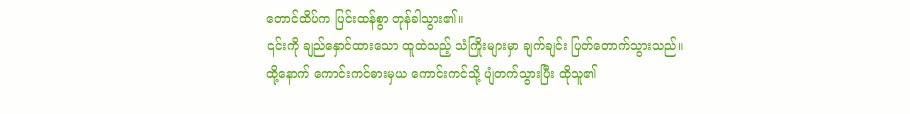တောင်ထိပ်က ပြင်းထန်စွာ တုန်ခါသွား၏။
၎င်းကို ချည်နှောင်ထားသော ထူထဲသည့် သံကြိုးများမှာ ချက်ချင်း ပြတ်တောက်သွားသည်။
ထို့နောက် ကောင်းကင်ဓားမှယ ကောင်းကင်သို့ ပျံတက်သွားပြီး ထိုသူ၏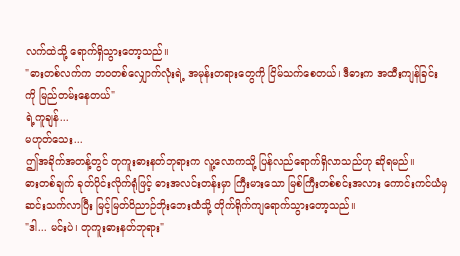လက်ထဲသို့ ရောက်ရှိသွားတော့သည်။
"ဓားတစ်လက်က ဘဝတစ်လျှောက်လုံးရဲ့ အမုန်းတရားတွေကို ငြိမ်သက်စေတယ်၊ ဒီဓားက အထီးကျန်ခြင်းကို မြည်တမ်းနေတယ်"
ရဲ့ကူချန်...
မဟုတ်သေး...
ဤအခိုက်အတန့်တွင် တုကူးဓားနတ်ဘုရားက လူ့လောကသို့ ပြန်လည်ရောက်ရှိလာသည်ဟု ဆိုရမည်။
ဓားတစ်ချက် ခုတ်ပိုင်းလိုက်ရုံဖြင့် ဓားအလင်းတန်းမှာ ကြီးမားသော မြစ်ကြီးတစ်စင်းအလား ကောင်းကင်ယံမှ ဆင်းသက်လာပြီး မြင့်မြတ်ဝိညာဉ်ဘိုးဘေးထံသို့ တိုက်ရိုက်ကျရောက်သွားတော့သည်။
"ဒါ... မင်းပဲ၊ တုကူးဓားနတ်ဘုရား"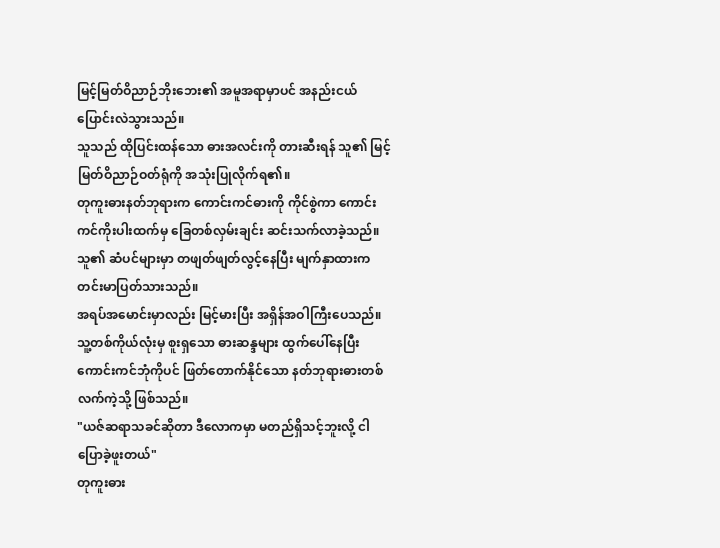မြင့်မြတ်ဝိညာဉ်ဘိုးဘေး၏ အမူအရာမှာပင် အနည်းငယ် ပြောင်းလဲသွားသည်။
သူသည် ထိုပြင်းထန်သော ဓားအလင်းကို တားဆီးရန် သူ၏ မြင့်မြတ်ဝိညာဉ်ဝတ်ရုံကို အသုံးပြုလိုက်ရ၏။
တုကူးဓားနတ်ဘုရားက ကောင်းကင်ဓားကို ကိုင်စွဲကာ ကောင်းကင်ကိုးပါးထက်မှ ခြေတစ်လှမ်းချင်း ဆင်းသက်လာခဲ့သည်။
သူ၏ ဆံပင်များမှာ တဖျတ်ဖျတ်လွင့်နေပြီး မျက်နှာထားက တင်းမာပြတ်သားသည်။
အရပ်အမောင်းမှာလည်း မြင့်မားပြီး အရှိန်အဝါကြီးပေသည်။
သူ့တစ်ကိုယ်လုံးမှ စူးရှသော ဓားဆန္ဒများ ထွက်ပေါ်နေပြီး ကောင်းကင်ဘုံကိုပင် ဖြတ်တောက်နိုင်သော နတ်ဘုရားဓားတစ်လက်ကဲ့သို့ ဖြစ်သည်။
"ယဇ်ဆရာသခင်ဆိုတာ ဒီလောကမှာ မတည်ရှိသင့်ဘူးလို့ ငါ ပြောခဲ့ဖူးတယ်"
တုကူးဓား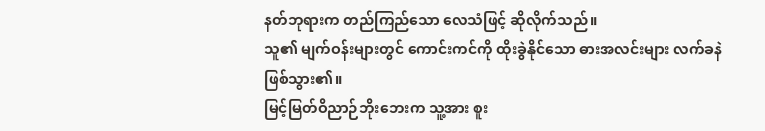နတ်ဘုရားက တည်ကြည်သော လေသံဖြင့် ဆိုလိုက်သည်။
သူ၏ မျက်ဝန်းများတွင် ကောင်းကင်ကို ထိုးခွဲနိုင်သော ဓားအလင်းများ လက်ခနဲ ဖြစ်သွား၏။
မြင့်မြတ်ဝိညာဉ်ဘိုးဘေးက သူ့အား စူး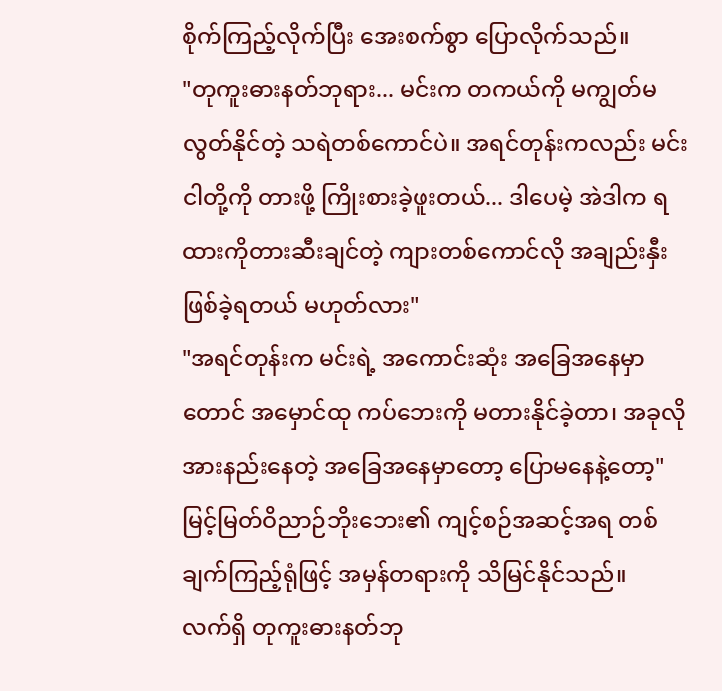စိုက်ကြည့်လိုက်ပြီး အေးစက်စွာ ပြောလိုက်သည်။
"တုကူးဓားနတ်ဘုရား... မင်းက တကယ်ကို မကျွတ်မလွတ်နိုင်တဲ့ သရဲတစ်ကောင်ပဲ။ အရင်တုန်းကလည်း မင်း ငါတို့ကို တားဖို့ ကြိုးစားခဲ့ဖူးတယ်... ဒါပေမဲ့ အဲဒါက ရထားကိုတားဆီးချင်တဲ့ ကျားတစ်ကောင်လို အချည်းနှီးဖြစ်ခဲ့ရတယ် မဟုတ်လား"
"အရင်တုန်းက မင်းရဲ့ အကောင်းဆုံး အခြေအနေမှာတောင် အမှောင်ထု ကပ်ဘေးကို မတားနိုင်ခဲ့တာ၊ အခုလို အားနည်းနေတဲ့ အခြေအနေမှာတော့ ပြောမနေနဲ့တော့"
မြင့်မြတ်ဝိညာဉ်ဘိုးဘေး၏ ကျင့်စဉ်အဆင့်အရ တစ်ချက်ကြည့်ရုံဖြင့် အမှန်တရားကို သိမြင်နိုင်သည်။
လက်ရှိ တုကူးဓားနတ်ဘု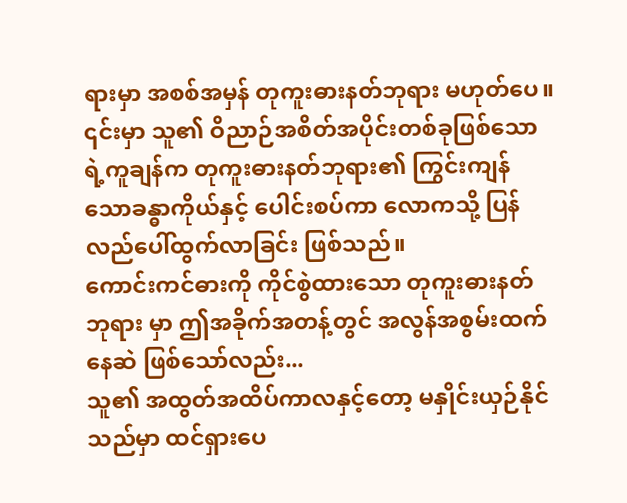ရားမှာ အစစ်အမှန် တုကူးဓားနတ်ဘုရား မဟုတ်ပေ။
၎င်းမှာ သူ၏ ဝိညာဉ်အစိတ်အပိုင်းတစ်ခုဖြစ်သော ရဲ့ကူချန်က တုကူးဓားနတ်ဘုရား၏ ကြွင်းကျန်သောခန္ဓာကိုယ်နှင့် ပေါင်းစပ်ကာ လောကသို့ ပြန်လည်ပေါ်ထွက်လာခြင်း ဖြစ်သည်။
ကောင်းကင်ဓားကို ကိုင်စွဲထားသော တုကူးဓားနတ်ဘုရား မှာ ဤအခိုက်အတန့်တွင် အလွန်အစွမ်းထက်နေဆဲ ဖြစ်သော်လည်း...
သူ၏ အထွတ်အထိပ်ကာလနှင့်တော့ မနှိုင်းယှဉ်နိုင်သည်မှာ ထင်ရှားပေ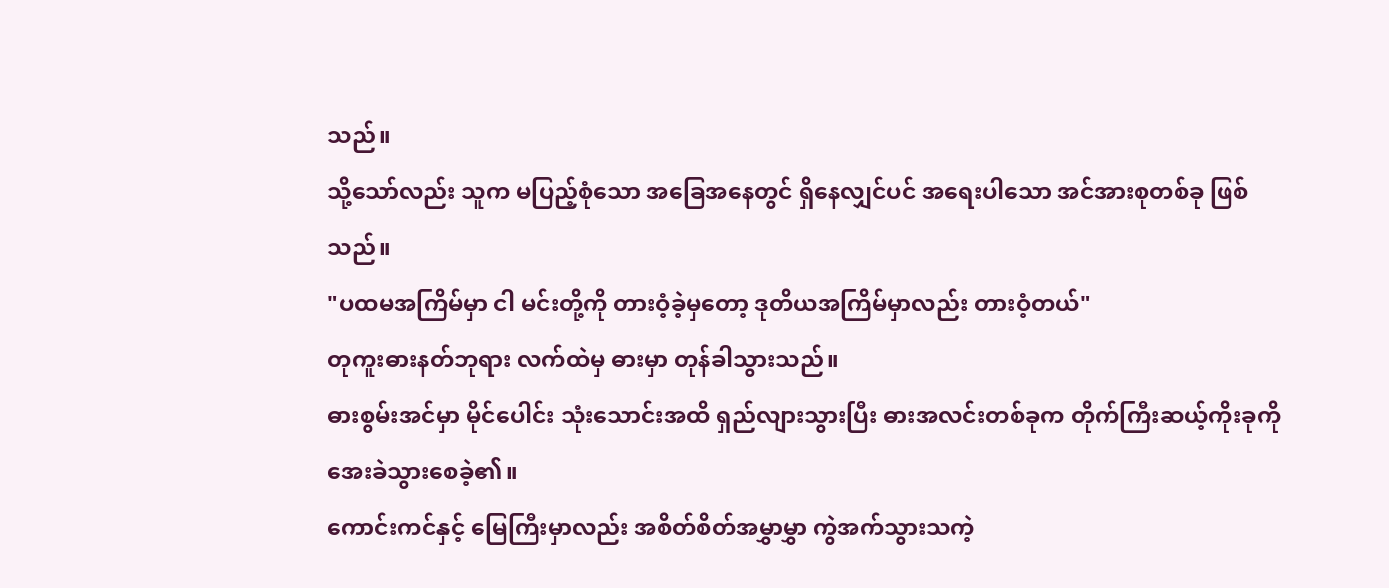သည်။
သို့သော်လည်း သူက မပြည့်စုံသော အခြေအနေတွင် ရှိနေလျှင်ပင် အရေးပါသော အင်အားစုတစ်ခု ဖြစ်သည်။
"ပထမအကြိမ်မှာ ငါ မင်းတို့ကို တားဝံ့ခဲ့မှတော့ ဒုတိယအကြိမ်မှာလည်း တားဝံ့တယ်"
တုကူးဓားနတ်ဘုရား လက်ထဲမှ ဓားမှာ တုန်ခါသွားသည်။
ဓားစွမ်းအင်မှာ မိုင်ပေါင်း သုံးသောင်းအထိ ရှည်လျားသွားပြီး ဓားအလင်းတစ်ခုက တိုက်ကြီးဆယ့်ကိုးခုကို အေးခဲသွားစေခဲ့၏။
ကောင်းကင်နှင့် မြေကြီးမှာလည်း အစိတ်စိတ်အမွှာမွှာ ကွဲအက်သွားသကဲ့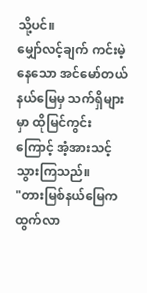သို့ပင်။
မျှော်လင့်ချက် ကင်းမဲ့နေသော အင်မော်တယ်နယ်မြေမှ သက်ရှိများမှာ ထိုမြင်ကွင်းကြောင့် အံ့အားသင့်သွားကြသည်။
"တားမြစ်နယ်မြေက ထွက်လာ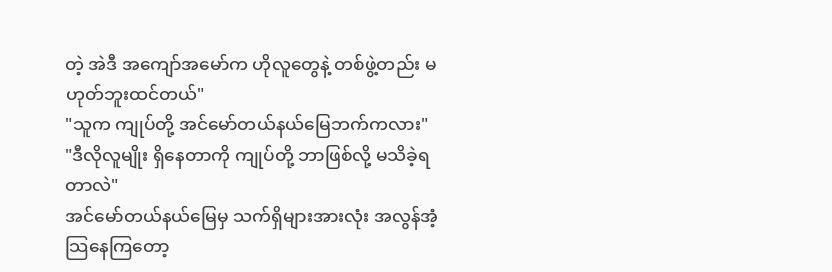တဲ့ အဲဒီ အကျော်အမော်က ဟိုလူတွေနဲ့ တစ်ဖွဲ့တည်း မဟုတ်ဘူးထင်တယ်"
"သူက ကျုပ်တို့ အင်မော်တယ်နယ်မြေဘက်ကလား"
"ဒီလိုလူမျိုး ရှိနေတာကို ကျုပ်တို့ ဘာဖြစ်လို့ မသိခဲ့ရတာလဲ"
အင်မော်တယ်နယ်မြေမှ သက်ရှိများအားလုံး အလွန်အံ့သြနေကြတော့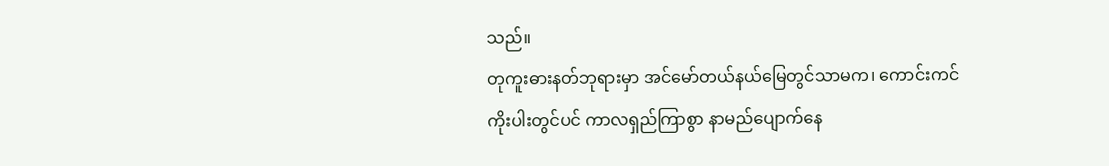သည်။
တုကူးဓားနတ်ဘုရားမှာ အင်မော်တယ်နယ်မြေတွင်သာမက၊ ကောင်းကင်ကိုးပါးတွင်ပင် ကာလရှည်ကြာစွာ နာမည်ပျောက်နေ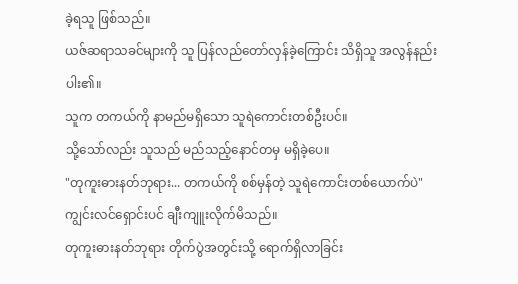ခဲ့ရသူ ဖြစ်သည်။
ယဇ်ဆရာသခင်များကို သူ ပြန်လည်တော်လှန်ခဲ့ကြောင်း သိရှိသူ အလွန်နည်းပါး၏။
သူက တကယ်ကို နာမည်မရှိသော သူရဲကောင်းတစ်ဦးပင်။
သို့သော်လည်း သူသည် မည်သည့်နောင်တမှ မရှိခဲ့ပေ။
"တုကူးဓားနတ်ဘုရား... တကယ်ကို စစ်မှန်တဲ့ သူရဲကောင်းတစ်ယောက်ပဲ"
ကျွင်းလင်ရှောင်းပင် ချီးကျူးလိုက်မိသည်။
တုကူးဓားနတ်ဘုရား တိုက်ပွဲအတွင်းသို့ ရောက်ရှိလာခြင်း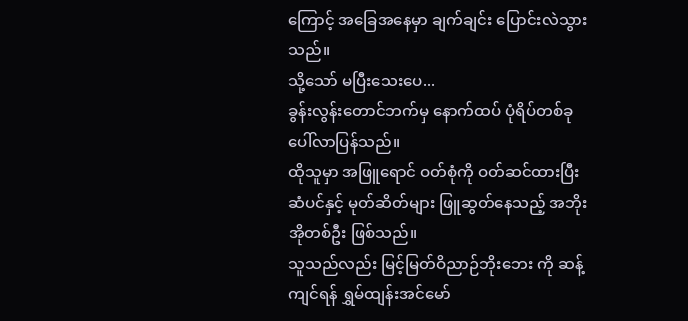ကြောင့် အခြေအနေမှာ ချက်ချင်း ပြောင်းလဲသွားသည်။
သို့သော် မပြီးသေးပေ...
ခွန်းလွန်းတောင်ဘက်မှ နောက်ထပ် ပုံရိပ်တစ်ခု ပေါ်လာပြန်သည်။
ထိုသူမှာ အဖြူရောင် ဝတ်စုံကို ဝတ်ဆင်ထားပြီး ဆံပင်နှင့် မုတ်ဆိတ်များ ဖြူဆွတ်နေသည့် အဘိုးအိုတစ်ဦး ဖြစ်သည်။
သူသည်လည်း မြင့်မြတ်ဝိညာဉ်ဘိုးဘေး ကို ဆန့်ကျင်ရန် ရွှမ်ထျန်းအင်မော်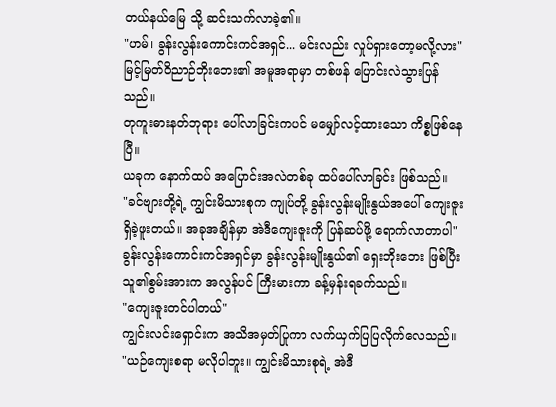တယ်နယ်မြေ သို့ ဆင်းသက်လာခဲ့၏။
"ဟမ်၊ ခွန်းလွန်းကောင်းကင်အရှင်... မင်းလည်း လှုပ်ရှားတော့မလို့လား"
မြင့်မြတ်ဝိညာဉ်ဘိုးဘေး၏ အမူအရာမှာ တစ်ဖန် ပြောင်းလဲသွားပြန်သည်။
တုကူးဓားနတ်ဘုရား ပေါ်လာခြင်းကပင် မမျှော်လင့်ထားသော ကိစ္စဖြစ်နေပြီ။
ယခုက နောက်ထပ် အပြောင်းအလဲတစ်ခု ထပ်ပေါ်လာခြင်း ဖြစ်သည်။
"ခင်ဗျားတို့ရဲ့ ကျွင်းမိသားစုက ကျုပ်တို့ ခွန်းလွန်းမျိုးနွယ်အပေါ် ကျေးဇူးရှိခဲ့ဖူးတယ်။ အခုအချိန်မှာ အဲဒီကျေးဇူးကို ပြန်ဆပ်ဖို့ ရောက်လာတာပါ"
ခွန်းလွန်းကောင်းကင်အရှင်မှာ ခွန်းလွန်းမျိုးနွယ်၏ ရှေးဘိုးဘေး ဖြစ်ပြီး သူ၏စွမ်းအားက အလွန်ပင် ကြီးမားကာ ခန့်မှန်းရခက်သည်။
"ကျေးဇူးတင်ပါတယ်"
ကျွင်းလင်းရှောင်းက အသိအမှတ်ပြုကာ လက်ယှက်ပြပြလိုက်လေသည်။
"ယဉ်ကျေးစရာ မလိုပါဘူး။ ကျွင်းမိသားစုရဲ့ အဲဒီ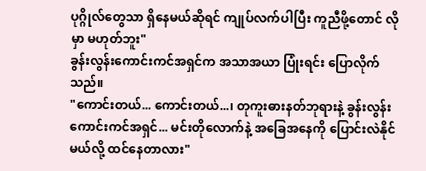ပုဂ္ဂိုလ်တွေသာ ရှိနေမယ်ဆိုရင် ကျုပ်လက်ပါပြီး ကူညီဖို့တောင် လိုမှာ မဟုတ်ဘူး"
ခွန်းလွန်းကောင်းကင်အရှင်က အသာအယာ ပြုံးရင်း ပြောလိုက်သည်။
"ကောင်းတယ်... ကောင်းတယ်...၊ တုကူးဓားနတ်ဘုရားနဲ့ ခွန်းလွန်းကောင်းကင်အရှင်... မင်းတိုလောက်နဲ့ အခြေအနေကို ပြောင်းလဲနိုင်မယ်လို့ ထင်နေတာလား"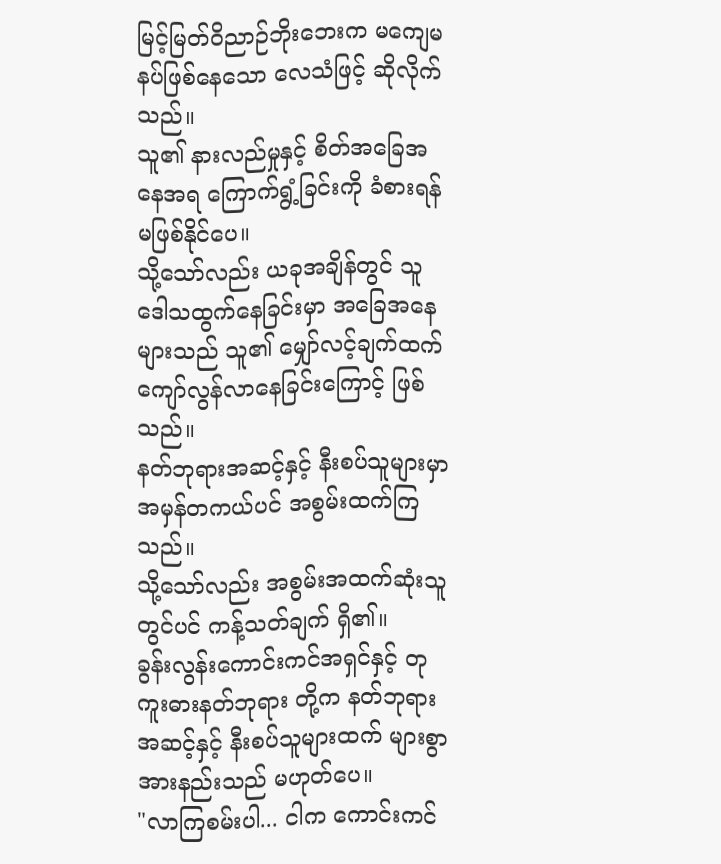မြင့်မြတ်ဝိညာဉ်ဘိုးဘေးက မကျေမနပ်ဖြစ်နေသော လေသံဖြင့် ဆိုလိုက်သည်။
သူ၏ နားလည်မှုနှင့် စိတ်အခြေအနေအရ ကြောက်ရွံ့ခြင်းကို ခံစားရန် မဖြစ်နိုင်ပေ။
သို့သော်လည်း ယခုအချိန်တွင် သူ ဒေါသထွက်နေခြင်းမှာ အခြေအနေများသည် သူ၏ မျှော်လင့်ချက်ထက် ကျော်လွန်လာနေခြင်းကြောင့် ဖြစ်သည်။
နတ်ဘုရားအဆင့်နှင့် နီးစပ်သူများမှာ အမှန်တကယ်ပင် အစွမ်းထက်ကြသည်။
သို့သော်လည်း အစွမ်းအထက်ဆုံးသူတွင်ပင် ကန့်သတ်ချက် ရှိ၏။
ခွန်းလွန်းကောင်းကင်အရှင်နှင့် တုကူးဓားနတ်ဘုရား တို့က နတ်ဘုရားအဆင့်နှင့် နီးစပ်သူများထက် များစွာ အားနည်းသည် မဟုတ်ပေ။
"လာကြစမ်းပါ... ငါက ကောင်းကင်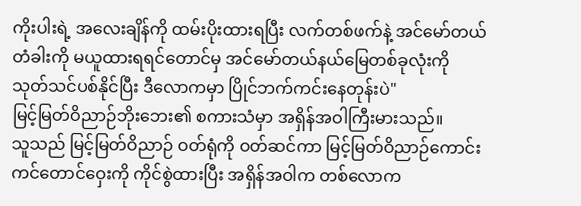ကိုးပါးရဲ့ အလေးချိန်ကို ထမ်းပိုးထားရပြီး လက်တစ်ဖက်နဲ့ အင်မော်တယ်တံခါးကို မယူထားရရင်တောင်မှ အင်မော်တယ်နယ်မြေတစ်ခုလုံးကို သုတ်သင်ပစ်နိုင်ပြီး ဒီလောကမှာ ပြိုင်ဘက်ကင်းနေတုန်းပဲ"
မြင့်မြတ်ဝိညာဉ်ဘိုးဘေး၏ စကားသံမှာ အရှိန်အဝါကြီးမားသည်။
သူသည် မြင့်မြတ်ဝိညာဉ် ဝတ်ရုံကို ဝတ်ဆင်ကာ မြင့်မြတ်ဝိညာဉ်ကောင်းကင်တောင်ဝှေးကို ကိုင်စွဲထားပြီး အရှိန်အဝါက တစ်လောက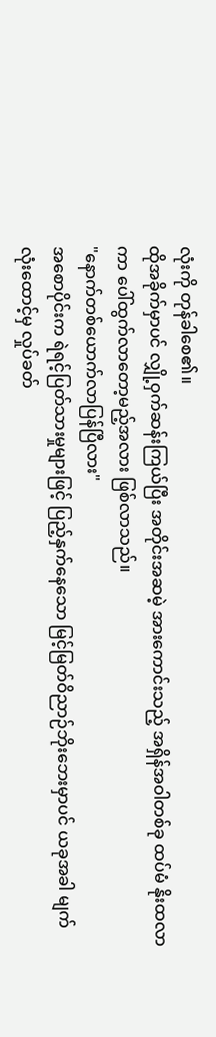လုံးကို တုန်ခါစေ၏။
ထိုအခိုက်မှာပင် လျှို့ဝှက်ဆန်းကြယ်ပြီး အတိုင်းအဆမဲ့ အားကောင်းသည့် အရှိန်အဝါတစ်ခု ထပ်မံ နိုးထလာကာ ပေါ်ထွက်လာတော့မည့်အလား ဖြစ်လာသည်။
"နောက်တစ်ယောက်လာပြန်ပြီလား"
အစောပိုင်းက ရဲရင့်ပြတ်သားမှုများဖြင့် ပြည့်နှက်နေသော မြင့်မြတ်ဝိညာဉ်ဘိုးဘေးမှာပင် ယခုအခါ မျက်လုံးထောင့်မှ လှုပ်ခတ်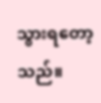သွားရတော့သည်။